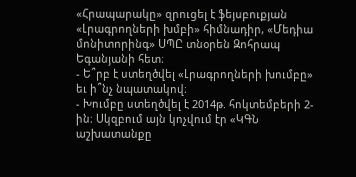«Հրապարակը» զրուցել է ֆեյսբուքյան «Լրագրողների խմբի» հիմնադիր, «Մեդիա մոնիտորինգ» ՍՊԸ տնօրեն Զոհրապ Եգանյանի հետ։
- Ե՞րբ է ստեղծվել «Լրագրողների խումբը» եւ ի՞նչ նպատակով։
- Խումբը ստեղծվել է 2014թ. հոկտեմբերի 2-ին։ Սկզբում այն կոչվում էր «ԿԳՆ աշխատանքը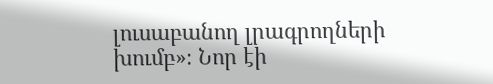լուսաբանող լրագրողների խումբ»։ Նոր էի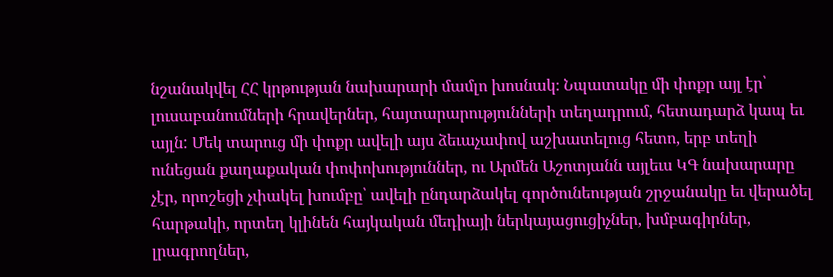նշանակվել ՀՀ կրթության նախարարի մամլո խոսնակ։ Նպատակը մի փոքր այլ էր՝ լուսաբանումների հրավերներ, հայտարարությունների տեղադրում, հետադարձ կապ եւ այլն: Մեկ տարուց մի փոքր ավելի այս ձեւաչափով աշխատելուց հետո, երբ տեղի ունեցան քաղաքական փոփոխություններ, ու Արմեն Աշոտյանն այլեւս ԿԳ նախարարը չէր, որոշեցի չփակել խումբը՝ ավելի ընդարձակել գործունեության շրջանակը եւ վերածել հարթակի, որտեղ կլինեն հայկական մեդիայի ներկայացուցիչներ, խմբագիրներ, լրագրողներ,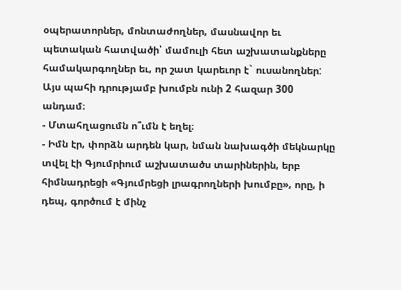օպերատորներ, մոնտաժողներ, մասնավոր եւ պետական հատվածի՝ մամուլի հետ աշխատանքները համակարգողներ եւ, որ շատ կարեւոր է` ուսանողներ: Այս պահի դրությամբ խումբն ունի 2 հազար 300 անդամ։
- Մտահղացումն ո՞ւմն է եղել։
- Իմն էր, փորձն արդեն կար, նման նախագծի մեկնարկը տվել էի Գյումրիում աշխատածս տարիներին, երբ հիմնադրեցի «Գյումրեցի լրագրողների խումբը», որը, ի դեպ, գործում է մինչ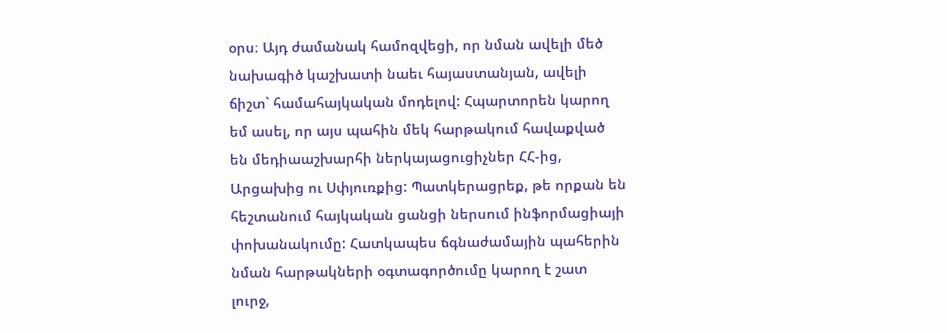օրս։ Այդ ժամանակ համոզվեցի, որ նման ավելի մեծ նախագիծ կաշխատի նաեւ հայաստանյան, ավելի ճիշտ` համահայկական մոդելով: Հպարտորեն կարող եմ ասել, որ այս պահին մեկ հարթակում հավաքված են մեդիաաշխարհի ներկայացուցիչներ ՀՀ-ից, Արցախից ու Սփյուռքից: Պատկերացրեք, թե որքան են հեշտանում հայկական ցանցի ներսում ինֆորմացիայի փոխանակումը: Հատկապես ճգնաժամային պահերին նման հարթակների օգտագործումը կարող է շատ լուրջ,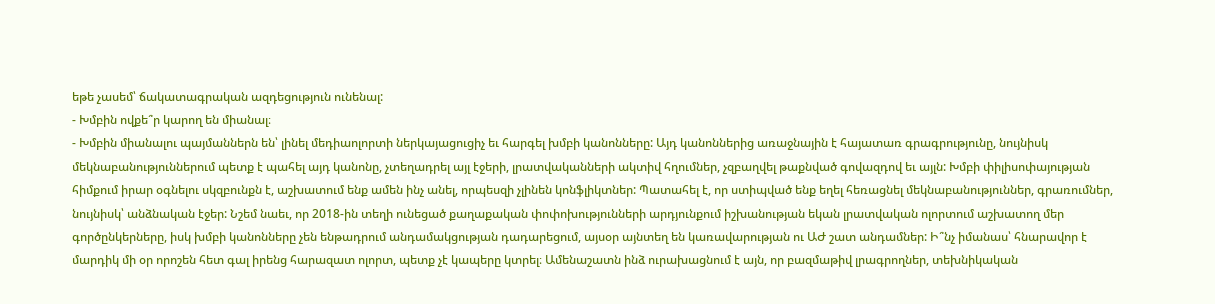եթե չասեմ՝ ճակատագրական ազդեցություն ունենալ:
- Խմբին ովքե՞ր կարող են միանալ։
- Խմբին միանալու պայմաններն են՝ լինել մեդիաոլորտի ներկայացուցիչ եւ հարգել խմբի կանոնները: Այդ կանոններից առաջնային է հայատառ գրագրությունը, նույնիսկ մեկնաբանություններում պետք է պահել այդ կանոնը, չտեղադրել այլ էջերի, լրատվականների ակտիվ հղումներ, չզբաղվել թաքնված գովազդով եւ այլն: Խմբի փիլիսոփայության հիմքում իրար օգնելու սկզբունքն է, աշխատում ենք ամեն ինչ անել, որպեսզի չլինեն կոնֆլիկտներ: Պատահել է, որ ստիպված ենք եղել հեռացնել մեկնաբանություններ, գրառումներ, նույնիսկ՝ անձնական էջեր: Նշեմ նաեւ, որ 2018-ին տեղի ունեցած քաղաքական փոփոխությունների արդյունքում իշխանության եկան լրատվական ոլորտում աշխատող մեր գործընկերները, իսկ խմբի կանոնները չեն ենթադրում անդամակցության դադարեցում, այսօր այնտեղ են կառավարության ու ԱԺ շատ անդամներ: Ի՞նչ իմանաս՝ հնարավոր է մարդիկ մի օր որոշեն հետ գալ իրենց հարազատ ոլորտ, պետք չէ կապերը կտրել։ Ամենաշատն ինձ ուրախացնում է այն, որ բազմաթիվ լրագրողներ, տեխնիկական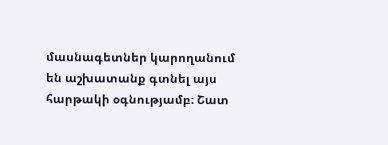մասնագետներ կարողանում են աշխատանք գտնել այս հարթակի օգնությամբ։ Շատ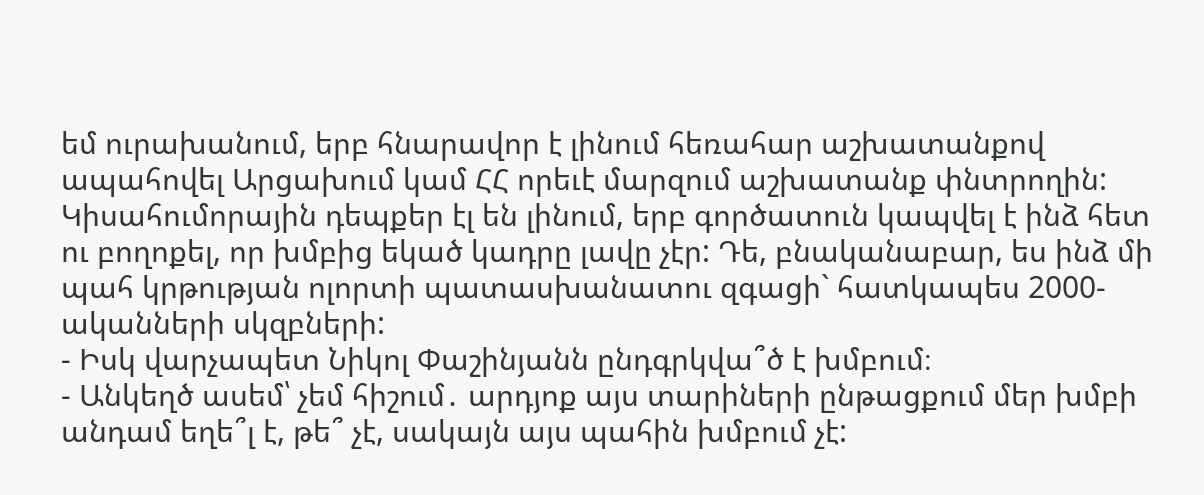եմ ուրախանում, երբ հնարավոր է լինում հեռահար աշխատանքով ապահովել Արցախում կամ ՀՀ որեւէ մարզում աշխատանք փնտրողին: Կիսահումորային դեպքեր էլ են լինում, երբ գործատուն կապվել է ինձ հետ ու բողոքել, որ խմբից եկած կադրը լավը չէր: Դե, բնականաբար, ես ինձ մի պահ կրթության ոլորտի պատասխանատու զգացի` հատկապես 2000-ականների սկզբների:
- Իսկ վարչապետ Նիկոլ Փաշինյանն ընդգրկվա՞ծ է խմբում։
- Անկեղծ ասեմ՝ չեմ հիշում․ արդյոք այս տարիների ընթացքում մեր խմբի անդամ եղե՞լ է, թե՞ չէ, սակայն այս պահին խմբում չէ: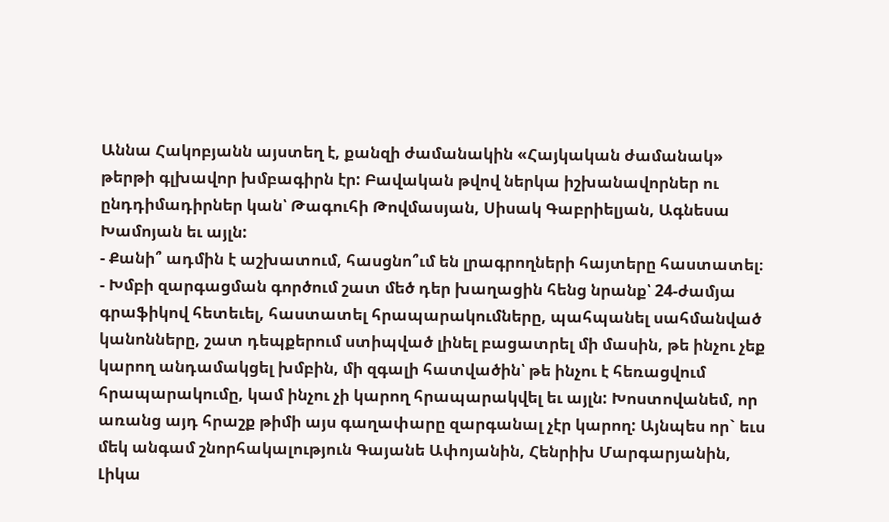Աննա Հակոբյանն այստեղ է, քանզի ժամանակին «Հայկական ժամանակ» թերթի գլխավոր խմբագիրն էր: Բավական թվով ներկա իշխանավորներ ու ընդդիմադիրներ կան՝ Թագուհի Թովմասյան, Սիսակ Գաբրիելյան, Ագնեսա Խամոյան եւ այլն:
- Քանի՞ ադմին է աշխատում, հասցնո՞ւմ են լրագրողների հայտերը հաստատել։
- Խմբի զարգացման գործում շատ մեծ դեր խաղացին հենց նրանք՝ 24-ժամյա գրաֆիկով հետեւել, հաստատել հրապարակումները, պահպանել սահմանված կանոնները, շատ դեպքերում ստիպված լինել բացատրել մի մասին, թե ինչու չեք կարող անդամակցել խմբին, մի զգալի հատվածին՝ թե ինչու է հեռացվում հրապարակումը, կամ ինչու չի կարող հրապարակվել եւ այլն: Խոստովանեմ, որ առանց այդ հրաշք թիմի այս գաղափարը զարգանալ չէր կարող: Այնպես որ` եւս մեկ անգամ շնորհակալություն Գայանե Ափոյանին, Հենրիխ Մարգարյանին, Լիկա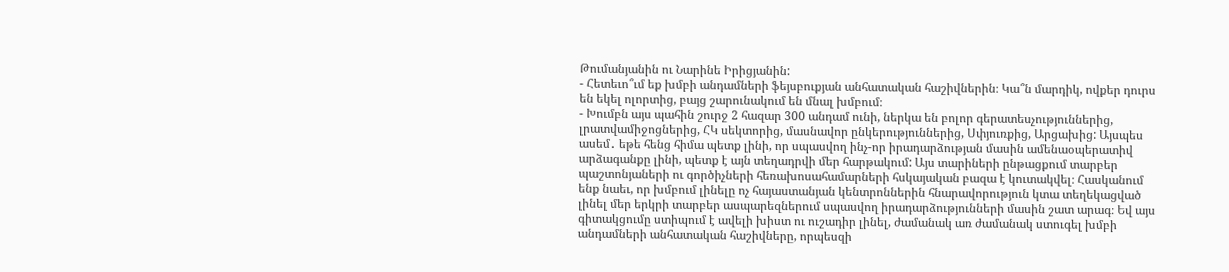Թումանյանին ու Նարինե Իրիցյանին:
- Հետեւո՞ւմ եք խմբի անդամների ֆեյսբուքյան անհատական հաշիվներին։ Կա՞ն մարդիկ, ովքեր դուրս են եկել ոլորտից, բայց շարունակում են մնալ խմբում։
- Խումբն այս պահին շուրջ 2 հազար 300 անդամ ունի, ներկա են բոլոր գերատեսչություններից, լրատվամիջոցներից, ՀԿ սեկտորից, մասնավոր ընկերություններից, Սփյուռքից, Արցախից: Այսպես ասեմ․ եթե հենց հիմա պետք լինի, որ սպասվող ինչ-որ իրադարձության մասին ամենաօպերատիվ արձագանքը լինի, պետք է այն տեղադրվի մեր հարթակում: Այս տարիների ընթացքում տարբեր պաշտոնյաների ու գործիչների հեռախոսահամարների հսկայական բազա է կուտակվել։ Հասկանում ենք նաեւ, որ խմբում լինելը ոչ հայաստանյան կենտրոններին հնարավորություն կտա տեղեկացված լինել մեր երկրի տարբեր ասպարեզներում սպասվող իրադարձությունների մասին շատ արագ։ Եվ այս գիտակցումը ստիպում է ավելի խիստ ու ուշադիր լինել, ժամանակ առ ժամանակ ստուգել խմբի անդամների անհատական հաշիվները, որպեսզի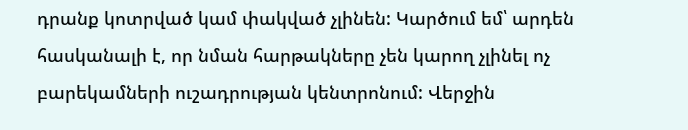դրանք կոտրված կամ փակված չլինեն: Կարծում եմ՝ արդեն հասկանալի է, որ նման հարթակները չեն կարող չլինել ոչ բարեկամների ուշադրության կենտրոնում: Վերջին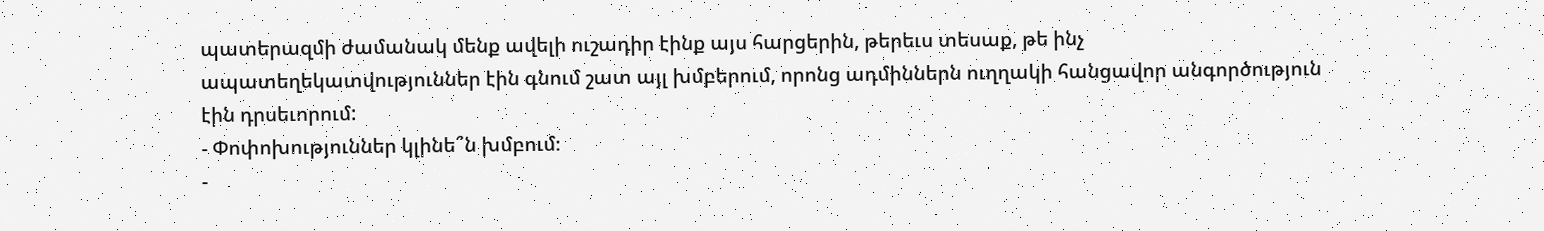պատերազմի ժամանակ մենք ավելի ուշադիր էինք այս հարցերին, թերեւս տեսաք, թե ինչ ապատեղեկատվություններ էին գնում շատ այլ խմբերում, որոնց ադմիններն ուղղակի հանցավոր անգործություն էին դրսեւորում:
- Փոփոխություններ կլինե՞ն խմբում։
-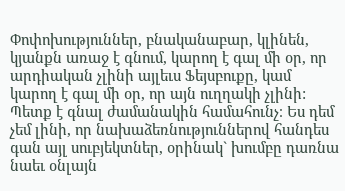Փոփոխություններ, բնականաբար, կլինեն, կյանքն առաջ է գնում, կարող է գալ մի օր, որ արդիական չլինի այլեւս Ֆեյսբուքը, կամ կարող է գալ մի օր, որ այն ուղղակի չլինի: Պետք է գնալ ժամանակին համահունչ։ Ես դեմ չեմ լինի, որ նախաձեռնություններով հանդես գան այլ սուբյեկտներ, օրինակ` խումբը դառնա նաեւ օնլայն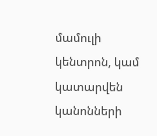մամուլի կենտրոն, կամ կատարվեն կանոնների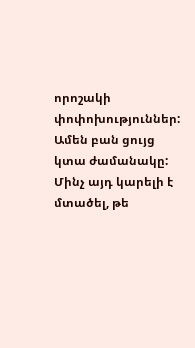որոշակի փոփոխություններ: Ամեն բան ցույց կտա ժամանակը: Մինչ այդ կարելի է մտածել, թե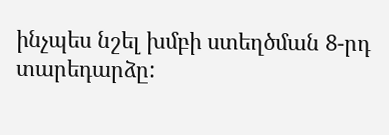ինչպես նշել խմբի ստեղծման 8-րդ տարեդարձը: